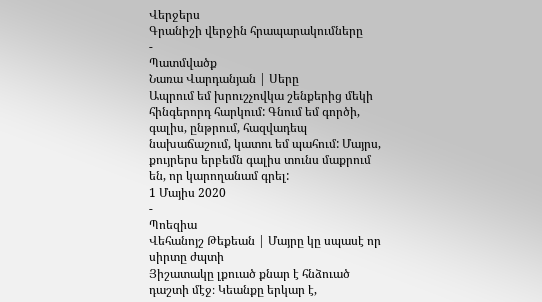Վերջերս
Գրանիշի վերջին հրապարակումները
-
Պատմվածք
Նառա Վարդանյան | Սերը
Ապրում եմ խրուշչովկա շենքերից մեկի հինգերորդ հարկում: Գնում եմ գործի, գալիս, ընթրում, հազվադեպ նախաճաշում, կատու եմ պահում: Մայրս, քույրերս երբեմն գալիս տունս մաքրում են, որ կարողանամ գրել:
1 Մայիս 2020
-
Պոեզիա
Վեհանոյշ Թեքեան | Մայրը կը սպասէ որ սիրտը ժպտի
Յիշատակը լքուած քնար է հնձուած դաշտի մէջ։ Կեանքը երկար է,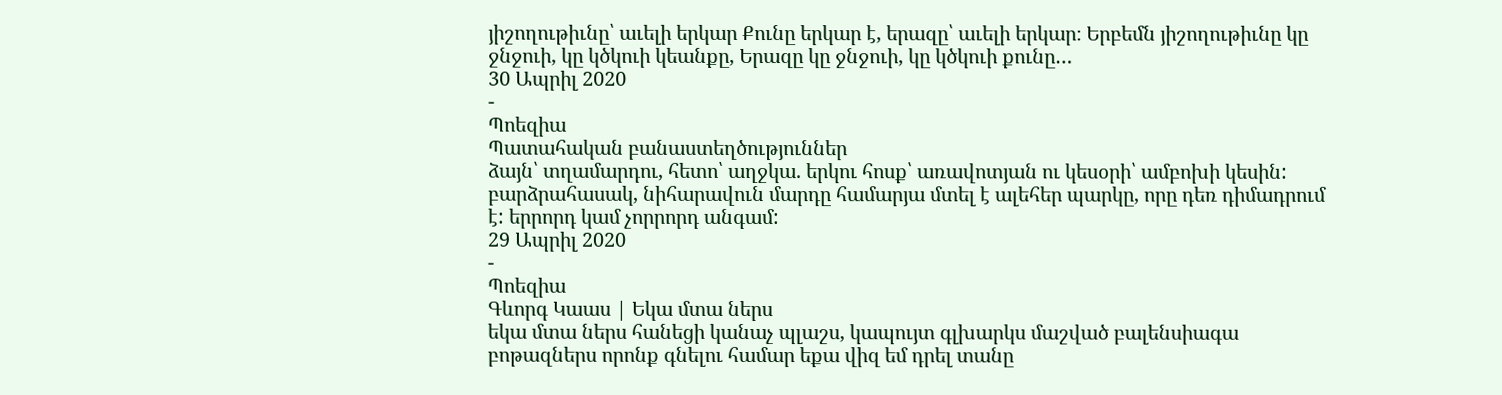յիշողութիւնը՝ աւելի երկար Քունը երկար է, երազը՝ աւելի երկար։ Երբեմն յիշողութիւնը կը ջնջուի, կը կծկուի կեանքը, Երազը կը ջնջուի, կը կծկուի քունը…
30 Ապրիլ 2020
-
Պոեզիա
Պատահական բանաստեղծություններ
ձայն՝ տղամարդու, հետո՝ աղջկա. երկու հոսք՝ առավոտյան ու կեսօրի՝ ամբոխի կեսին: բարձրահասակ, նիհարավուն մարդը համարյա մտել է ալեհեր պարկը, որը դեռ դիմադրում է: երրորդ կամ չորրորդ անգամ:
29 Ապրիլ 2020
-
Պոեզիա
Գևորգ Կաաս | Եկա մտա ներս
եկա մտա ներս հանեցի կանաչ պլաշս, կապույտ գլխարկս մաշված բալենսիագա բոթազներս որոնք գնելու համար եքա վիզ եմ դրել տանը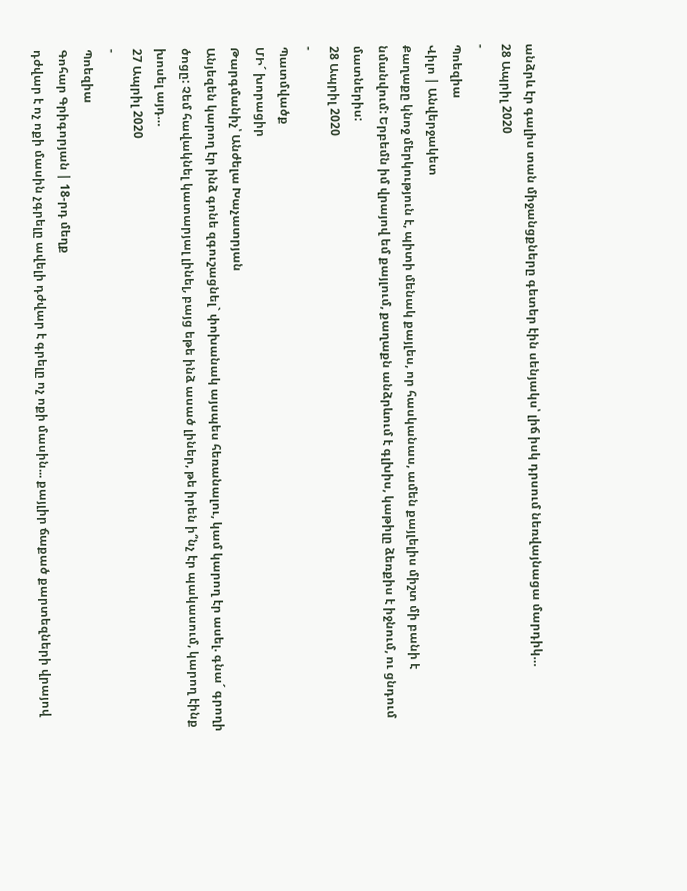անձրև էր գալիս տան միջանցքները գետեր էին սենյակս՝ լիճ իսկ դրսում նեռվայնացա մարդիկ…
28 Ապրիլ 2020
-
Պոեզիա
Վիլո | Անվերջակետ
Քաղաքը կնոջ մերկություն է, պիտի մենակ քայլես, որ հասկանաս, ամեն քայլելիս միշտ մի բանի է նմանվում: Երբեմն իմ վրայով եմ քայլում, քաղաքն անձրևում է գլխիս, կաթիլը ձեռքիս է իջնում, ու ցնդում մատներիս:
28 Ապրիլ 2020
-
Պատմվածք
ՄԻ´ խորացիր
Թարգմանիչ՝ Անժելա Խաչատրյան
Անյեզեն կարող էր ինձ գոնե զգուշացնել` փոխանակ այսպես հեռանալու, կամ կարող էր ասել. գնա´ գրողի ծոցը: Չեմ հավակնել կատարյալ լինել, բայց եթե ինձ ասած լիներ, թե իրեն ի՞նչ էր պակասում, կարող էինք խոսել այդ…
27 Ապրիլ 2020
-
Պոեզիա
Գոհար Գրիգորյան | 18-րդ մեղք
դժվար է ոչ ոքի մասին չգրելը ավելի դժվար է գրելը ոչ ոքի մասին... քայլիր ճաքած քարտեզների վրայով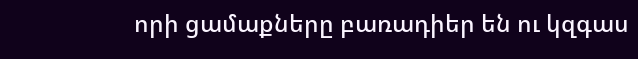որի ցամաքները բառադիեր են ու կզգաս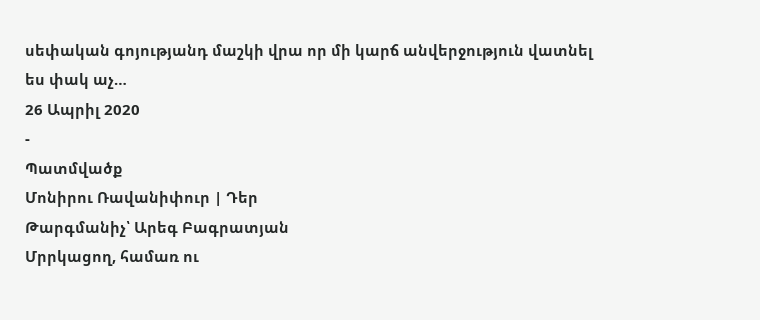սեփական գոյությանդ մաշկի վրա որ մի կարճ անվերջություն վատնել ես փակ աչ…
26 Ապրիլ 2020
-
Պատմվածք
Մոնիրու Ռավանիփուր | Դեր
Թարգմանիչ՝ Արեգ Բագրատյան
Մրրկացող, համառ ու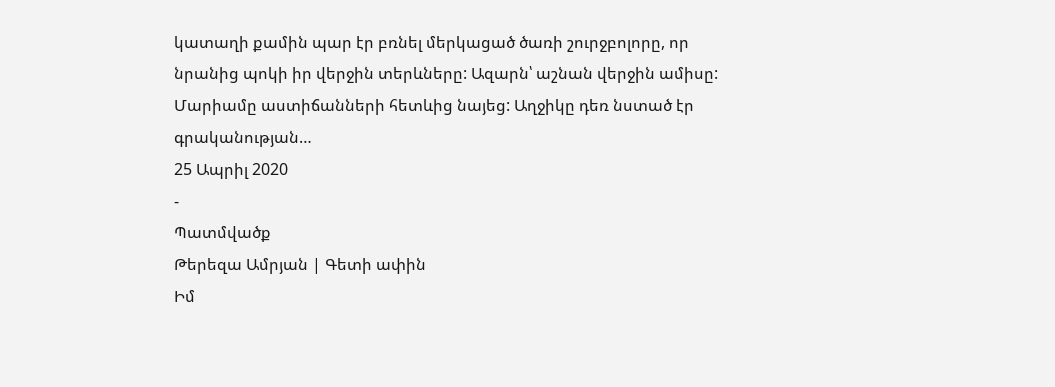կատաղի քամին պար էր բռնել մերկացած ծառի շուրջբոլորը, որ նրանից պոկի իր վերջին տերևները: Ազարն՝ աշնան վերջին ամիսը: Մարիամը աստիճանների հետևից նայեց: Աղջիկը դեռ նստած էր գրականության…
25 Ապրիլ 2020
-
Պատմվածք
Թերեզա Ամրյան | Գետի ափին
Իմ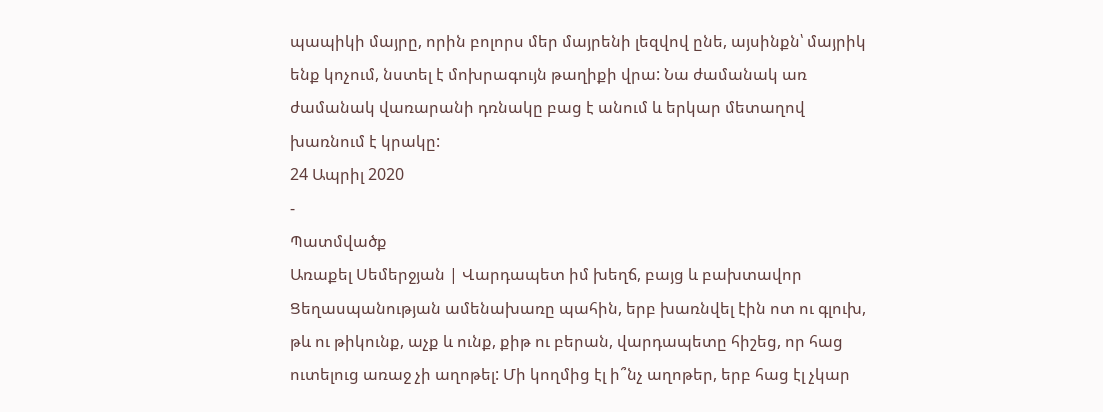պապիկի մայրը, որին բոլորս մեր մայրենի լեզվով ընե, այսինքն՝ մայրիկ ենք կոչում, նստել է մոխրագույն թաղիքի վրա: Նա ժամանակ առ ժամանակ վառարանի դռնակը բաց է անում և երկար մետաղով խառնում է կրակը:
24 Ապրիլ 2020
-
Պատմվածք
Առաքել Սեմերջյան | Վարդապետ իմ խեղճ, բայց և բախտավոր
Ցեղասպանության ամենախառը պահին, երբ խառնվել էին ոտ ու գլուխ, թև ու թիկունք, աչք և ունք, քիթ ու բերան, վարդապետը հիշեց, որ հաց ուտելուց առաջ չի աղոթել: Մի կողմից էլ ի՞նչ աղոթեր, երբ հաց էլ չկար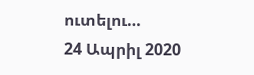ուտելու…
24 Ապրիլ 2020